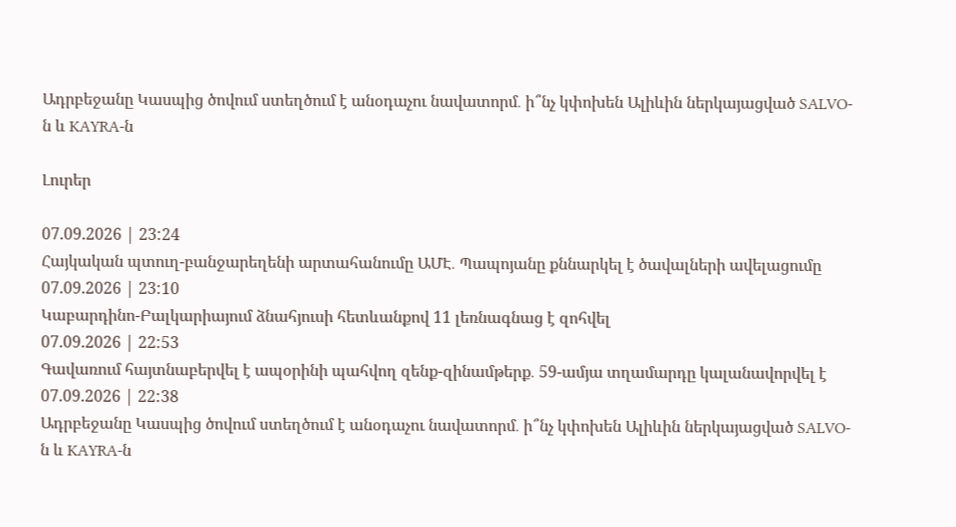Ադրբեջանը Կասպից ծովում ստեղծում է անօդաչու նավատորմ․ ի՞նչ կփոխեն Ալիևին ներկայացված SALVO-ն և KAYRA-ն

Լուրեր

07.09.2026 | 23:24
Հայկական պտուղ-բանջարեղենի արտահանումը ԱՄԷ․ Պապոյանը քննարկել է ծավալների ավելացումը
07.09.2026 | 23:10
Կաբարդինո-Բալկարիայում ձնահյուսի հետևանքով 11 լեռնագնաց է զոհվել
07.09.2026 | 22:53
Գավառում հայտնաբերվել է ապօրինի պահվող զենք-զինամթերք․ 59-ամյա տղամարդը կալանավորվել է
07.09.2026 | 22:38
Ադրբեջանը Կասպից ծովում ստեղծում է անօդաչու նավատորմ․ ի՞նչ կփոխեն Ալիևին ներկայացված SALVO-ն և KAYRA-ն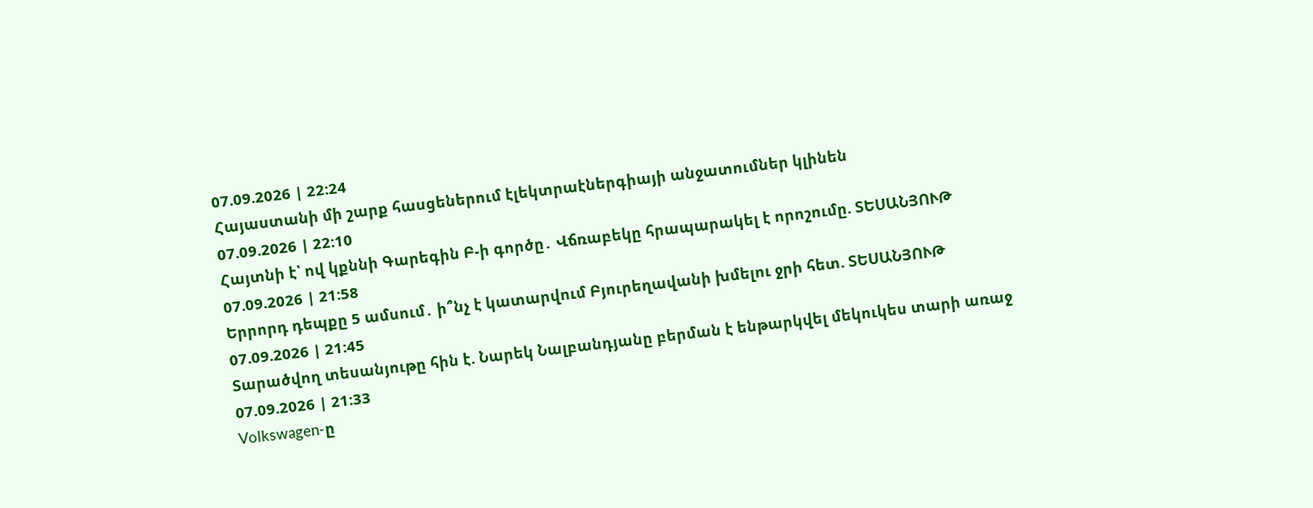07.09.2026 | 22:24
Հայաստանի մի շարք հասցեներում էլեկտրաէներգիայի անջատումներ կլինեն
07.09.2026 | 22:10
Հայտնի է՝ ով կքննի Գարեգին Բ-ի գործը․ Վճռաբեկը հրապարակել է որոշումը. ՏԵՍԱՆՅՈՒԹ
07.09.2026 | 21:58
Երրորդ դեպքը 5 ամսում․ ի՞նչ է կատարվում Բյուրեղավանի խմելու ջրի հետ. ՏԵՍԱՆՅՈՒԹ
07.09.2026 | 21:45
Տարածվող տեսանյութը հին է. Նարեկ Նալբանդյանը բերման է ենթարկվել մեկուկես տարի առաջ
07.09.2026 | 21:33
Volkswagen-ը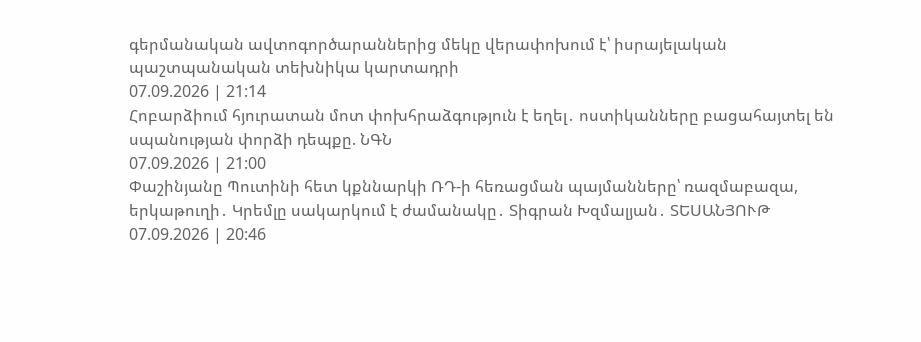գերմանական ավտոգործարաններից մեկը վերափոխում է՝ իսրայելական պաշտպանական տեխնիկա կարտադրի
07.09.2026 | 21:14
Հոբարձիում հյուրատան մոտ փոխհրաձգություն է եղել․ ոստիկանները բացահայտել են սպանության փորձի դեպքը. ՆԳՆ
07.09.2026 | 21:00
Փաշինյանը Պուտինի հետ կքննարկի ՌԴ-ի հեռացման պայմանները՝ ռազմաբազա, երկաթուղի․ Կրեմլը սակարկում է ժամանակը․ Տիգրան Խզմալյան․ ՏԵՍԱՆՅՈՒԹ
07.09.2026 | 20:46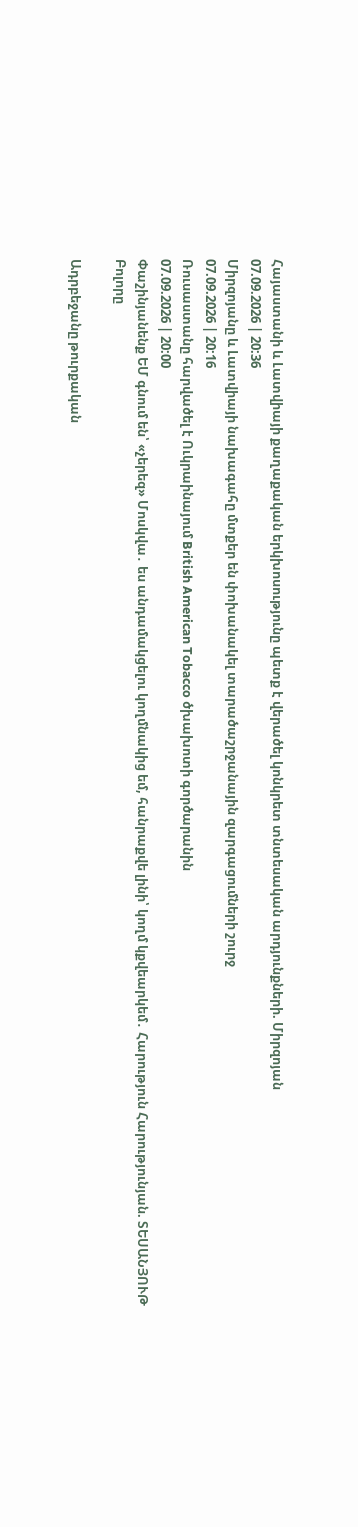Հայաստանի և Լատվիայի քաղաքական երկխոսությունը պետք է վերածել կոնկրետ տնտեսական արդյունքների. Միրզոյան
07.09.2026 | 20:36
Միրզոյանը և Լատվիայի նախագահը մտքեր են փոխանակել տարածաշրջանային զարգացումների շուրջ
07.09.2026 | 20:16
Ռուսաստանը հարվածել է Ուկրաինայում British American Tobacco ծխախոտի գործարանին
07.09.2026 | 20:00
Փաշինյանենք ԵՄ գնում են՝ «չերեզ» Մոսկվա․ ես անդամակցելու կողմնակից եմ, հանրաքվե լինի՝ կողմ կքվեարկեմ․ Հարություն Հարությունյան. ՏԵՍԱՆՅՈՒԹ
Բոլորը

Ադրբեջանը թուրքական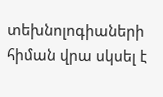տեխնոլոգիաների հիման վրա սկսել է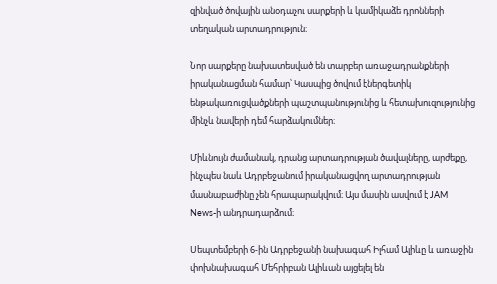զինված ծովային անօդաչու սարքերի և կամիկաձե դրոնների տեղական արտադրություն։

Նոր սարքերը նախատեսված են տարբեր առաջադրանքների իրականացման համար՝ Կասպից ծովում էներգետիկ ենթակառուցվածքների պաշտպանությունից և հետախուզությունից մինչև նավերի դեմ հարձակումներ։

Միևնույն ժամանակ, դրանց արտադրության ծավալները, արժեքը, ինչպես նաև Ադրբեջանում իրականացվող արտադրության մասնաբաժինը չեն հրապարակվում։ Այս մասին ասվում է JAM News-ի անդրադարձում։

Սեպտեմբերի 6-ին Ադրբեջանի նախագահ Իլհամ Ալիևը և առաջին փոխնախագահ Մեհրիբան Ալիևան այցելել են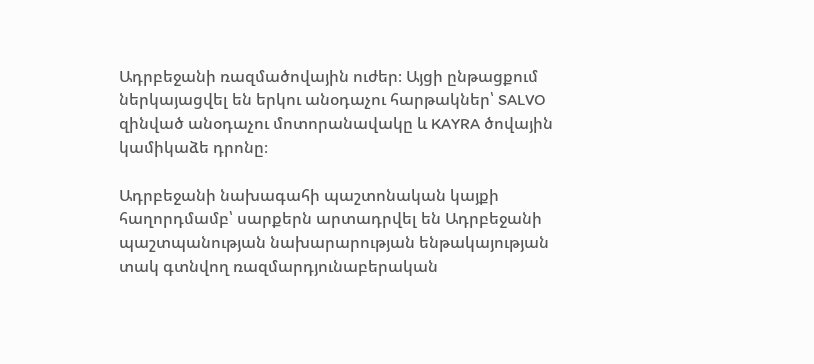Ադրբեջանի ռազմածովային ուժեր։ Այցի ընթացքում ներկայացվել են երկու անօդաչու հարթակներ՝ SALVO զինված անօդաչու մոտորանավակը և KAYRA ծովային կամիկաձե դրոնը։

Ադրբեջանի նախագահի պաշտոնական կայքի հաղորդմամբ՝ սարքերն արտադրվել են Ադրբեջանի պաշտպանության նախարարության ենթակայության տակ գտնվող ռազմարդյունաբերական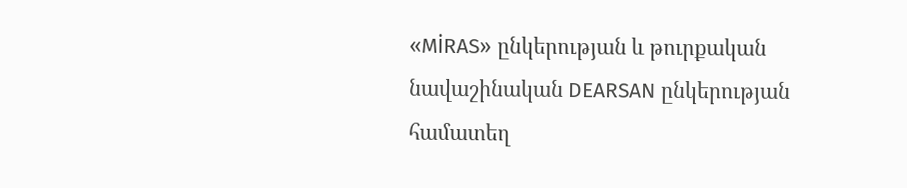«MİRAS» ընկերության և թուրքական նավաշինական DEARSAN ընկերության համատեղ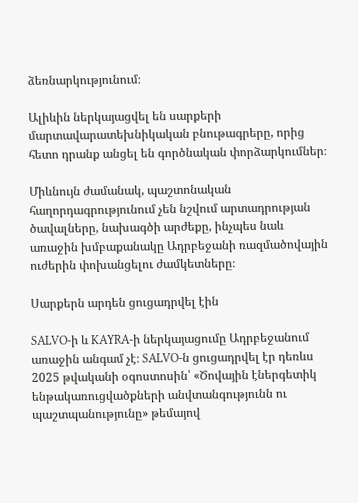ձեռնարկությունում։

Ալիևին ներկայացվել են սարքերի մարտավարատեխնիկական բնութագրերը, որից հետո դրանք անցել են գործնական փորձարկումներ։

Միևնույն ժամանակ, պաշտոնական հաղորդագրությունում չեն նշվում արտադրության ծավալները, նախագծի արժեքը, ինչպես նաև առաջին խմբաքանակը Ադրբեջանի ռազմածովային ուժերին փոխանցելու ժամկետները։

Սարքերն արդեն ցուցադրվել էին

SALVO-ի և KAYRA-ի ներկայացումը Ադրբեջանում առաջին անգամ չէ։ SALVO-ն ցուցադրվել էր դեռևս 2025 թվականի օգոստոսին՝ «Ծովային էներգետիկ ենթակառուցվածքների անվտանգությունն ու պաշտպանությունը» թեմայով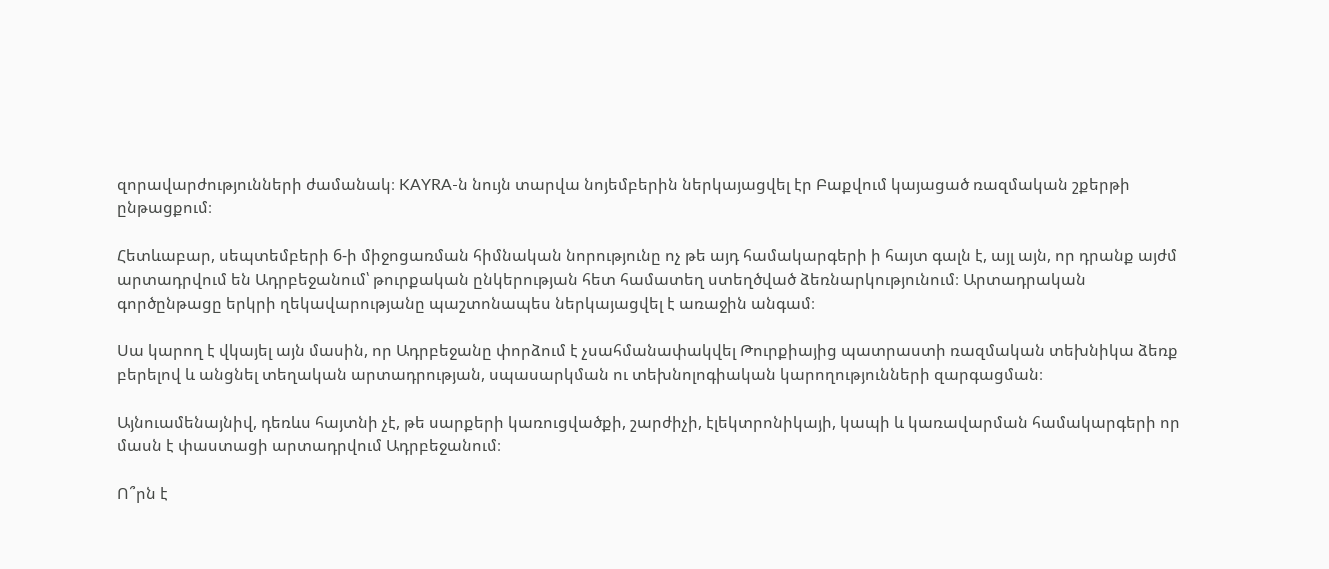զորավարժությունների ժամանակ։ KAYRA-ն նույն տարվա նոյեմբերին ներկայացվել էր Բաքվում կայացած ռազմական շքերթի ընթացքում։

Հետևաբար, սեպտեմբերի 6-ի միջոցառման հիմնական նորությունը ոչ թե այդ համակարգերի ի հայտ գալն է, այլ այն, որ դրանք այժմ արտադրվում են Ադրբեջանում՝ թուրքական ընկերության հետ համատեղ ստեղծված ձեռնարկությունում։ Արտադրական գործընթացը երկրի ղեկավարությանը պաշտոնապես ներկայացվել է առաջին անգամ։

Սա կարող է վկայել այն մասին, որ Ադրբեջանը փորձում է չսահմանափակվել Թուրքիայից պատրաստի ռազմական տեխնիկա ձեռք բերելով և անցնել տեղական արտադրության, սպասարկման ու տեխնոլոգիական կարողությունների զարգացման։

Այնուամենայնիվ, դեռևս հայտնի չէ, թե սարքերի կառուցվածքի, շարժիչի, էլեկտրոնիկայի, կապի և կառավարման համակարգերի որ մասն է փաստացի արտադրվում Ադրբեջանում։

Ո՞րն է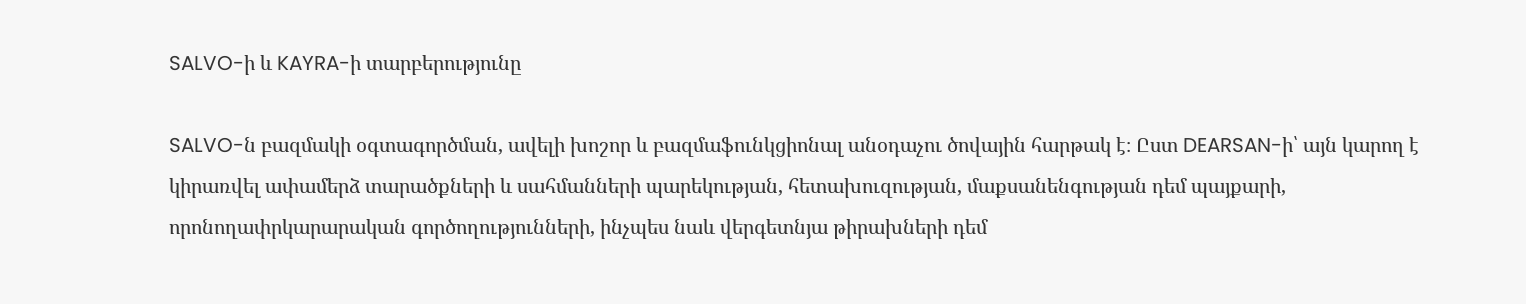SALVO-ի և KAYRA-ի տարբերությունը

SALVO-ն բազմակի օգտագործման, ավելի խոշոր և բազմաֆունկցիոնալ անօդաչու ծովային հարթակ է։ Ըստ DEARSAN-ի՝ այն կարող է կիրառվել ափամերձ տարածքների և սահմանների պարեկության, հետախուզության, մաքսանենգության դեմ պայքարի, որոնողափրկարարական գործողությունների, ինչպես նաև վերգետնյա թիրախների դեմ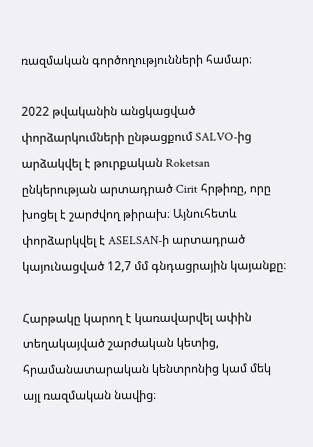ռազմական գործողությունների համար։

2022 թվականին անցկացված փորձարկումների ընթացքում SALVO-ից արձակվել է թուրքական Roketsan ընկերության արտադրած Cirit հրթիռը, որը խոցել է շարժվող թիրախ։ Այնուհետև փորձարկվել է ASELSAN-ի արտադրած կայունացված 12,7 մմ գնդացրային կայանքը։

Հարթակը կարող է կառավարվել ափին տեղակայված շարժական կետից, հրամանատարական կենտրոնից կամ մեկ այլ ռազմական նավից։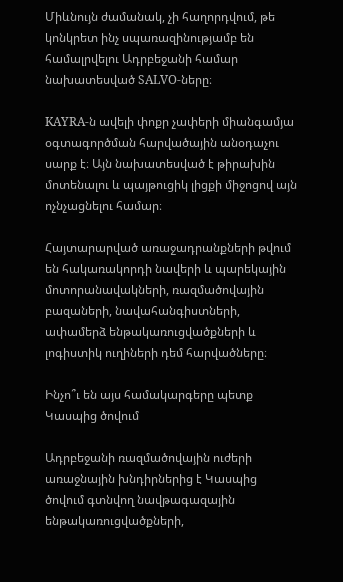Միևնույն ժամանակ, չի հաղորդվում, թե կոնկրետ ինչ սպառազինությամբ են համալրվելու Ադրբեջանի համար նախատեսված SALVO-ները։

KAYRA-ն ավելի փոքր չափերի միանգամյա օգտագործման հարվածային անօդաչու սարք է։ Այն նախատեսված է թիրախին մոտենալու և պայթուցիկ լիցքի միջոցով այն ոչնչացնելու համար։

Հայտարարված առաջադրանքների թվում են հակառակորդի նավերի և պարեկային մոտորանավակների, ռազմածովային բազաների, նավահանգիստների, ափամերձ ենթակառուցվածքների և լոգիստիկ ուղիների դեմ հարվածները։

Ինչո՞ւ են այս համակարգերը պետք Կասպից ծովում

Ադրբեջանի ռազմածովային ուժերի առաջնային խնդիրներից է Կասպից ծովում գտնվող նավթագազային ենթակառուցվածքների,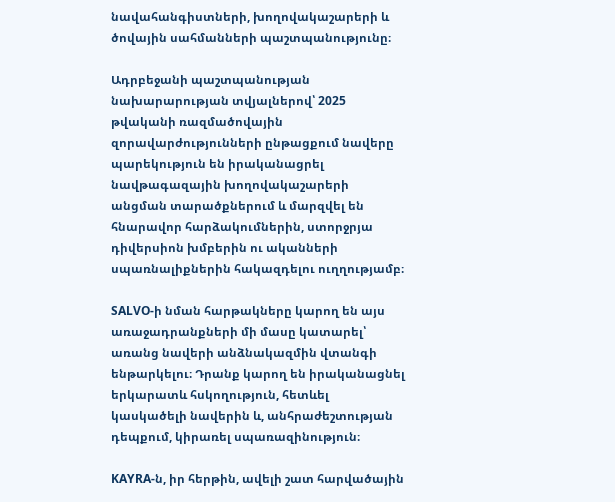նավահանգիստների, խողովակաշարերի և ծովային սահմանների պաշտպանությունը։

Ադրբեջանի պաշտպանության նախարարության տվյալներով՝ 2025 թվականի ռազմածովային զորավարժությունների ընթացքում նավերը պարեկություն են իրականացրել նավթագազային խողովակաշարերի անցման տարածքներում և մարզվել են հնարավոր հարձակումներին, ստորջրյա դիվերսիոն խմբերին ու ականների սպառնալիքներին հակազդելու ուղղությամբ։

SALVO-ի նման հարթակները կարող են այս առաջադրանքների մի մասը կատարել՝ առանց նավերի անձնակազմին վտանգի ենթարկելու։ Դրանք կարող են իրականացնել երկարատև հսկողություն, հետևել կասկածելի նավերին և, անհրաժեշտության դեպքում, կիրառել սպառազինություն։

KAYRA-ն, իր հերթին, ավելի շատ հարվածային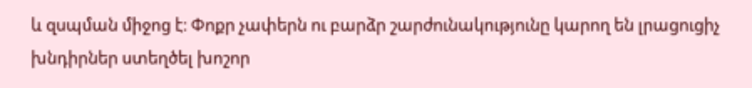և զսպման միջոց է։ Փոքր չափերն ու բարձր շարժունակությունը կարող են լրացուցիչ խնդիրներ ստեղծել խոշոր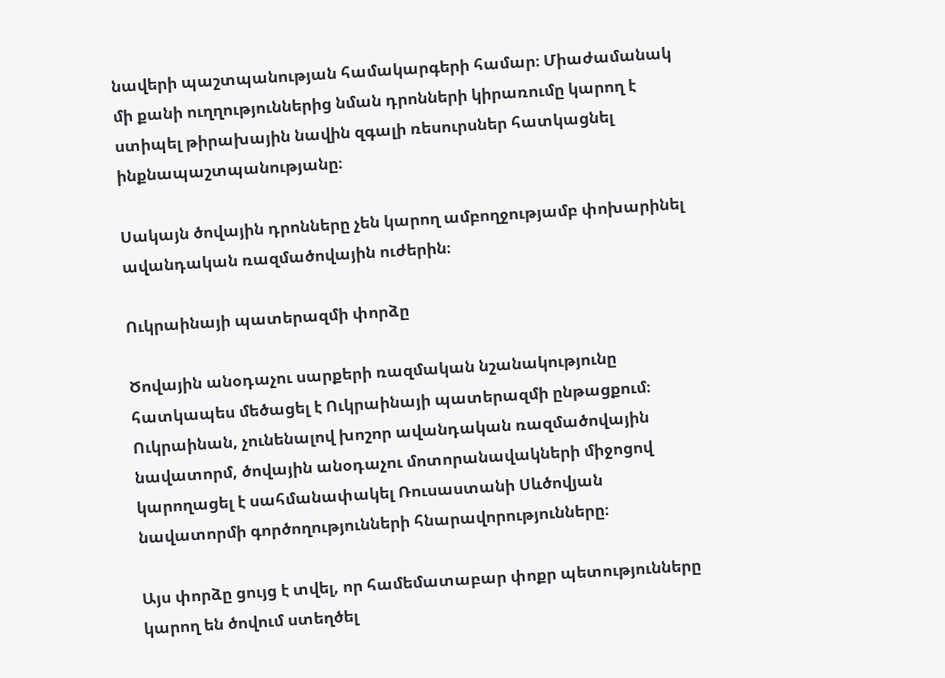նավերի պաշտպանության համակարգերի համար։ Միաժամանակ մի քանի ուղղություններից նման դրոնների կիրառումը կարող է ստիպել թիրախային նավին զգալի ռեսուրսներ հատկացնել ինքնապաշտպանությանը։

Սակայն ծովային դրոնները չեն կարող ամբողջությամբ փոխարինել ավանդական ռազմածովային ուժերին։

Ուկրաինայի պատերազմի փորձը

Ծովային անօդաչու սարքերի ռազմական նշանակությունը հատկապես մեծացել է Ուկրաինայի պատերազմի ընթացքում։ Ուկրաինան, չունենալով խոշոր ավանդական ռազմածովային նավատորմ, ծովային անօդաչու մոտորանավակների միջոցով կարողացել է սահմանափակել Ռուսաստանի Սևծովյան նավատորմի գործողությունների հնարավորությունները։

Այս փորձը ցույց է տվել, որ համեմատաբար փոքր պետությունները կարող են ծովում ստեղծել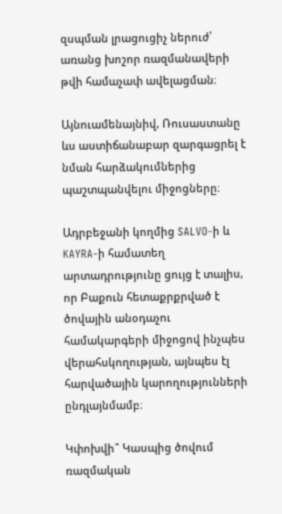զսպման լրացուցիչ ներուժ՝ առանց խոշոր ռազմանավերի թվի համաչափ ավելացման։

Այնուամենայնիվ, Ռուսաստանը ևս աստիճանաբար զարգացրել է նման հարձակումներից պաշտպանվելու միջոցները։

Ադրբեջանի կողմից SALVO-ի և KAYRA-ի համատեղ արտադրությունը ցույց է տալիս, որ Բաքուն հետաքրքրված է ծովային անօդաչու համակարգերի միջոցով ինչպես վերահսկողության, այնպես էլ հարվածային կարողությունների ընդլայնմամբ։

Կփոխվի՞ Կասպից ծովում ռազմական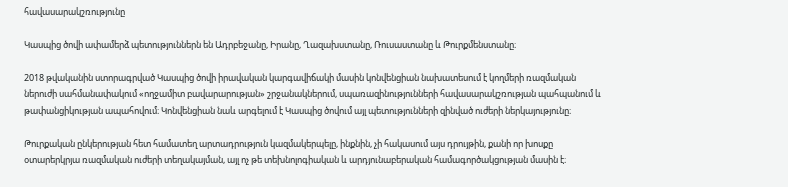հավասարակշռությունը

Կասպից ծովի ափամերձ պետություններն են Ադրբեջանը, Իրանը, Ղազախստանը, Ռուսաստանը և Թուրքմենստանը։

2018 թվականին ստորագրված Կասպից ծովի իրավական կարգավիճակի մասին կոնվենցիան նախատեսում է կողմերի ռազմական ներուժի սահմանափակում «ողջամիտ բավարարության» շրջանակներում, սպառազինությունների հավասարակշռության պահպանում և թափանցիկության ապահովում։ Կոնվենցիան նաև արգելում է Կասպից ծովում այլ պետությունների զինված ուժերի ներկայությունը։

Թուրքական ընկերության հետ համատեղ արտադրություն կազմակերպելը, ինքնին, չի հակասում այս դրույթին, քանի որ խոսքը օտարերկրյա ռազմական ուժերի տեղակայման, այլ ոչ թե տեխնոլոգիական և արդյունաբերական համագործակցության մասին է։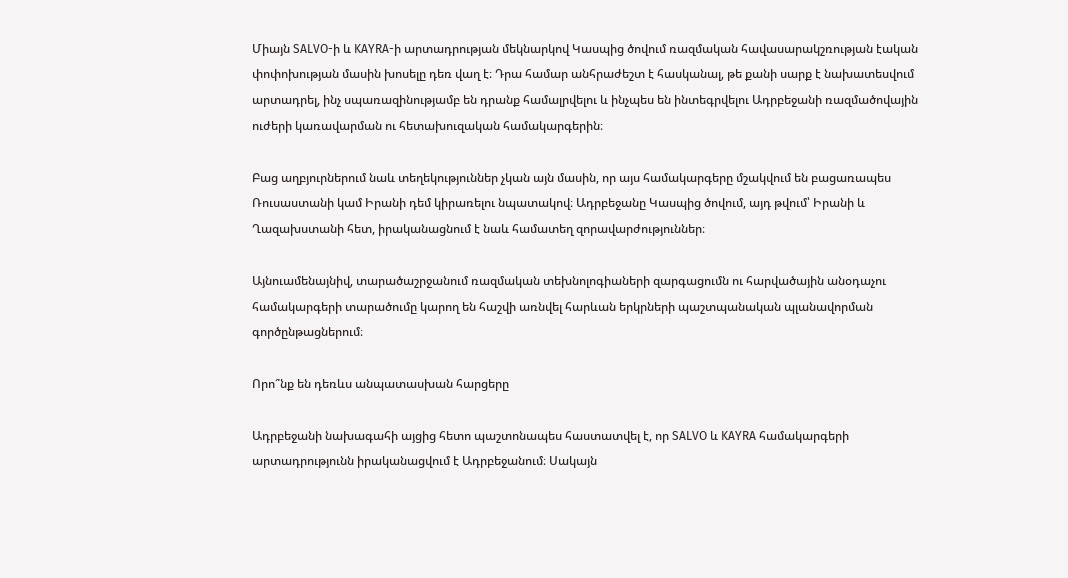Միայն SALVO-ի և KAYRA-ի արտադրության մեկնարկով Կասպից ծովում ռազմական հավասարակշռության էական փոփոխության մասին խոսելը դեռ վաղ է։ Դրա համար անհրաժեշտ է հասկանալ, թե քանի սարք է նախատեսվում արտադրել, ինչ սպառազինությամբ են դրանք համալրվելու և ինչպես են ինտեգրվելու Ադրբեջանի ռազմածովային ուժերի կառավարման ու հետախուզական համակարգերին։

Բաց աղբյուրներում նաև տեղեկություններ չկան այն մասին, որ այս համակարգերը մշակվում են բացառապես Ռուսաստանի կամ Իրանի դեմ կիրառելու նպատակով։ Ադրբեջանը Կասպից ծովում, այդ թվում՝ Իրանի և Ղազախստանի հետ, իրականացնում է նաև համատեղ զորավարժություններ։

Այնուամենայնիվ, տարածաշրջանում ռազմական տեխնոլոգիաների զարգացումն ու հարվածային անօդաչու համակարգերի տարածումը կարող են հաշվի առնվել հարևան երկրների պաշտպանական պլանավորման գործընթացներում։

Որո՞նք են դեռևս անպատասխան հարցերը

Ադրբեջանի նախագահի այցից հետո պաշտոնապես հաստատվել է, որ SALVO և KAYRA համակարգերի արտադրությունն իրականացվում է Ադրբեջանում։ Սակայն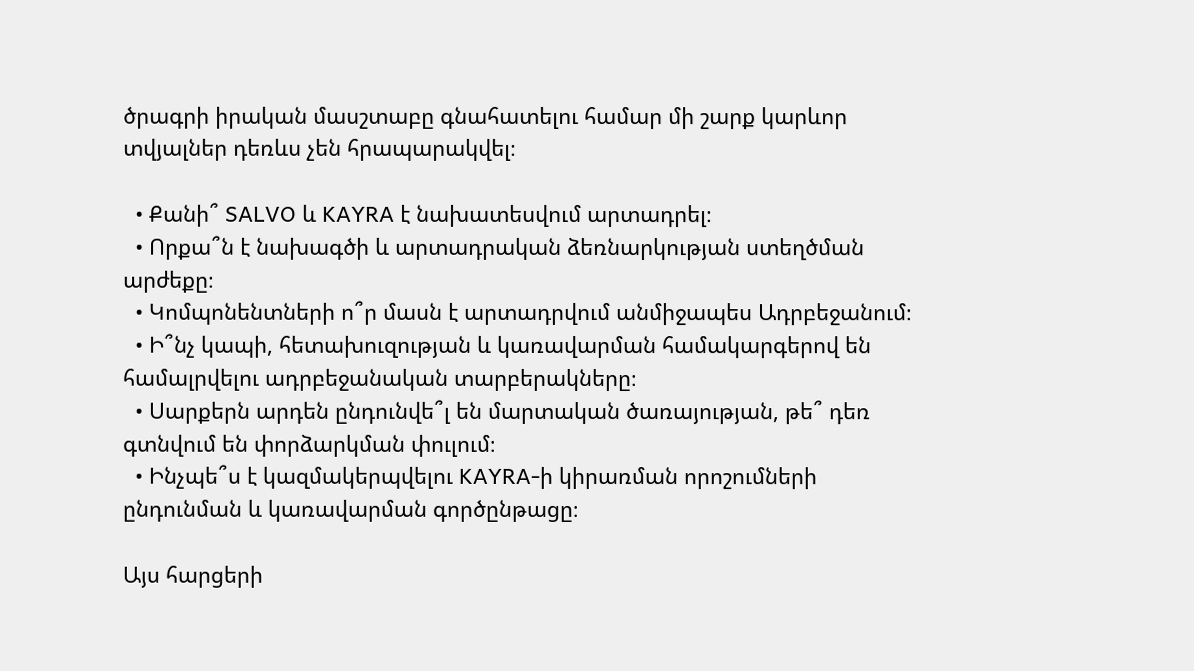ծրագրի իրական մասշտաբը գնահատելու համար մի շարք կարևոր տվյալներ դեռևս չեն հրապարակվել։

  • Քանի՞ SALVO և KAYRA է նախատեսվում արտադրել։
  • Որքա՞ն է նախագծի և արտադրական ձեռնարկության ստեղծման արժեքը։
  • Կոմպոնենտների ո՞ր մասն է արտադրվում անմիջապես Ադրբեջանում։
  • Ի՞նչ կապի, հետախուզության և կառավարման համակարգերով են համալրվելու ադրբեջանական տարբերակները։
  • Սարքերն արդեն ընդունվե՞լ են մարտական ծառայության, թե՞ դեռ գտնվում են փորձարկման փուլում։
  • Ինչպե՞ս է կազմակերպվելու KAYRA-ի կիրառման որոշումների ընդունման և կառավարման գործընթացը։

Այս հարցերի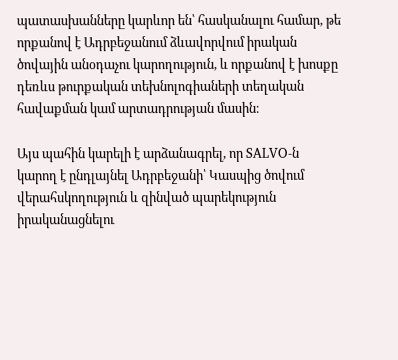պատասխանները կարևոր են՝ հասկանալու համար, թե որքանով է Ադրբեջանում ձևավորվում իրական ծովային անօդաչու կարողություն, և որքանով է խոսքը դեռևս թուրքական տեխնոլոգիաների տեղական հավաքման կամ արտադրության մասին։

Այս պահին կարելի է արձանագրել, որ SALVO-ն կարող է ընդլայնել Ադրբեջանի՝ Կասպից ծովում վերահսկողություն և զինված պարեկություն իրականացնելու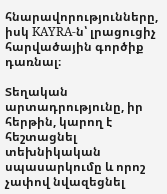հնարավորությունները, իսկ KAYRA-ն՝ լրացուցիչ հարվածային գործիք դառնալ։

Տեղական արտադրությունը, իր հերթին, կարող է հեշտացնել տեխնիկական սպասարկումը և որոշ չափով նվազեցնել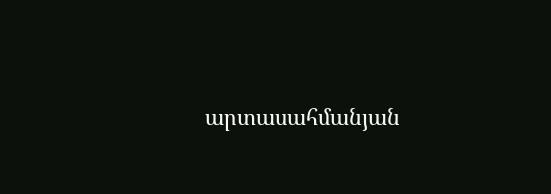արտասահմանյան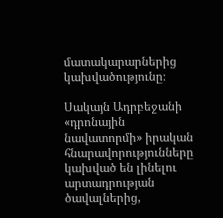մատակարարներից կախվածությունը։

Սակայն Ադրբեջանի «դրոնային նավատորմի» իրական հնարավորությունները կախված են լինելու արտադրության ծավալներից,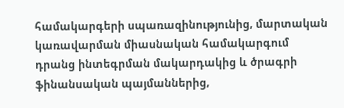համակարգերի սպառազինությունից, մարտական կառավարման միասնական համակարգում դրանց ինտեգրման մակարդակից և ծրագրի ֆինանսական պայմաններից,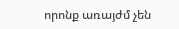որոնք առայժմ չեն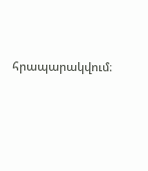հրապարակվում։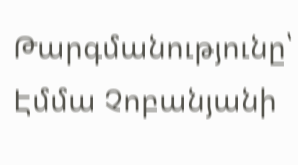Թարգմանությունը՝ Էմմա Չոբանյանի